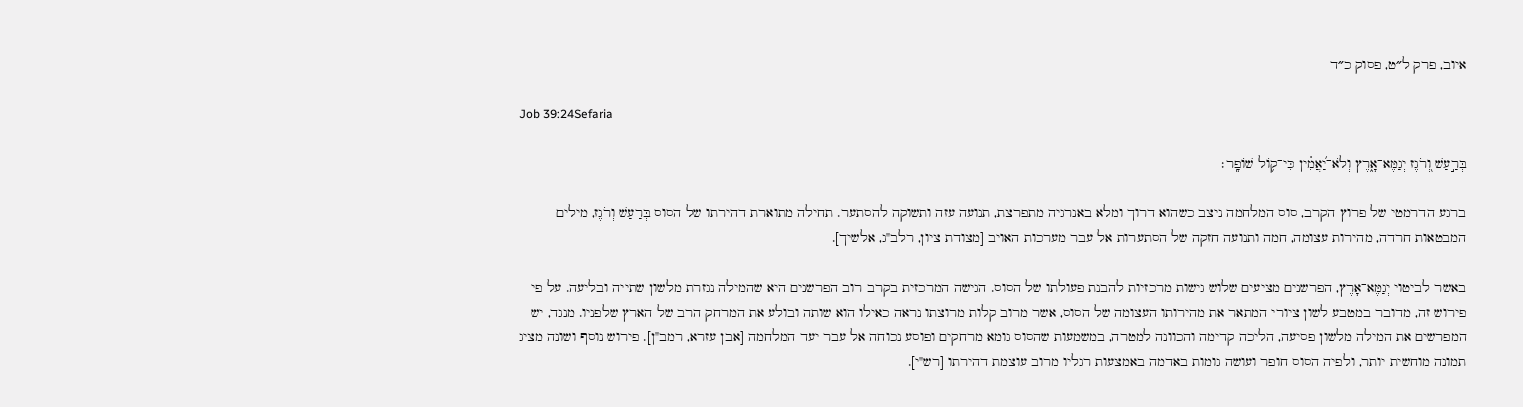איוב, פרק ל״ט, פסוק כ״ד

Job 39:24Sefaria

בְּרַ֣עַשׁ וְ֭רֹגֶז יְגַמֶּא־אָ֑רֶץ וְלֹא־יַ֝אֲמִ֗ין כִּי־ק֥וֹל שׁוֹפָֽר׃

ברגע הדרמטי של פרוץ הקרב, סוס המלחמה ניצב כשהוא דרוך ומלא באנרגיה מתפרצת, תנועה עזה ותשוקה להסתער. תחילה מתוארת דהירתו של הסוס בְּרַעַשׁ וְרֹגֶז, מילים המבטאות חרדה, מהירות עצומה, חמה ותנועה חזקה של הסתערות אל עבר מערכות האויב [מצודת ציון, רלב"ג, אלשיך].

באשר לביטוי יְגַמֶּא־אָרֶץ, הפרשנים מציעים שלוש גישות מרכזיות להבנת פעולתו של הסוס. הגישה המרכזית בקרב רוב הפרשנים היא שהמילה נגזרת מלשון שתייה ובליעה. על פי פירוש זה, מדובר במטבע לשון ציורי המתאר את מהירותו העצומה של הסוס, אשר מרוב קלות מרוצתו נראה כאילו הוא שותה ובולע את המרחק הרב של הארץ שלפניו. מנגד, יש המפרשים את המילה מלשון פסיעה, הליכה קדימה והכוונה למטרה, במשמעות שהסוס גומא מרחקים ופוסע נכוחה אל עבר יעד המלחמה [אבן עזרא, רמב"ן]. פירוש נוסף ושונה מציג תמונה מוחשית יותר, ולפיה הסוס חופר ועושה גומות באדמה באמצעות רגליו מרוב עוצמת דהירתו [רש"י].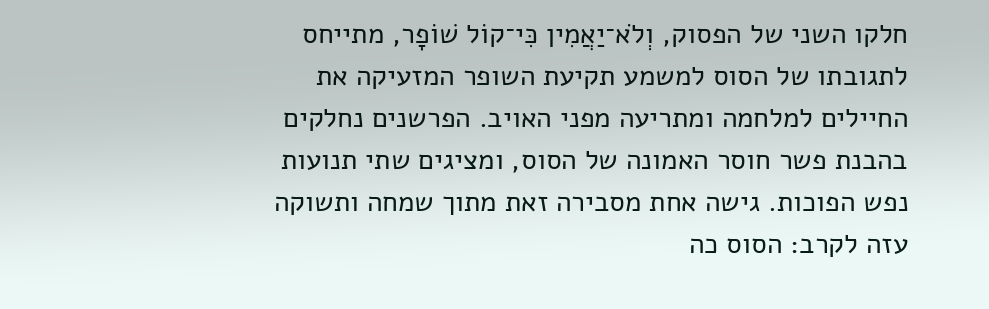חלקו השני של הפסוק, וְלֹא־יַאֲמִין כִּי־קוֹל שׁוֹפָר, מתייחס לתגובתו של הסוס למשמע תקיעת השופר המזעיקה את החיילים למלחמה ומתריעה מפני האויב. הפרשנים נחלקים בהבנת פשר חוסר האמונה של הסוס, ומציגים שתי תנועות נפש הפוכות. גישה אחת מסבירה זאת מתוך שמחה ותשוקה עזה לקרב: הסוס כה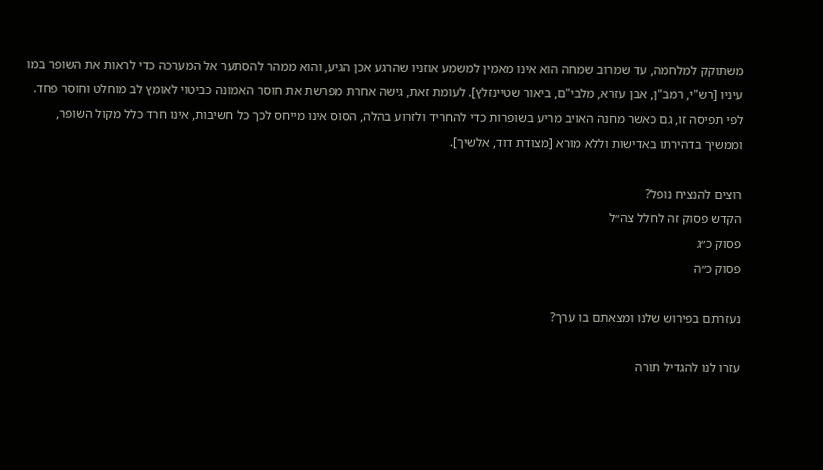משתוקק למלחמה, עד שמרוב שמחה הוא אינו מאמין למשמע אוזניו שהרגע אכן הגיע, והוא ממהר להסתער אל המערכה כדי לראות את השופר במו עיניו [רש"י, רמב"ן, אבן עזרא, מלבי"ם, ביאור שטיינזלץ]. לעומת זאת, גישה אחרת מפרשת את חוסר האמונה כביטוי לאומץ לב מוחלט וחוסר פחד. לפי תפיסה זו, גם כאשר מחנה האויב מריע בשופרות כדי להחריד ולזרוע בהלה, הסוס אינו מייחס לכך כל חשיבות, אינו חרד כלל מקול השופר, וממשיך בדהירתו באדישות וללא מורא [מצודת דוד, אלשיך].

רוצים להנציח נופל?
הקדש פסוק זה לחלל צה״ל
פסוק כ״ג
פסוק כ״ה

נעזרתם בפירוש שלנו ומצאתם בו ערך?

עזרו לנו להגדיל תורה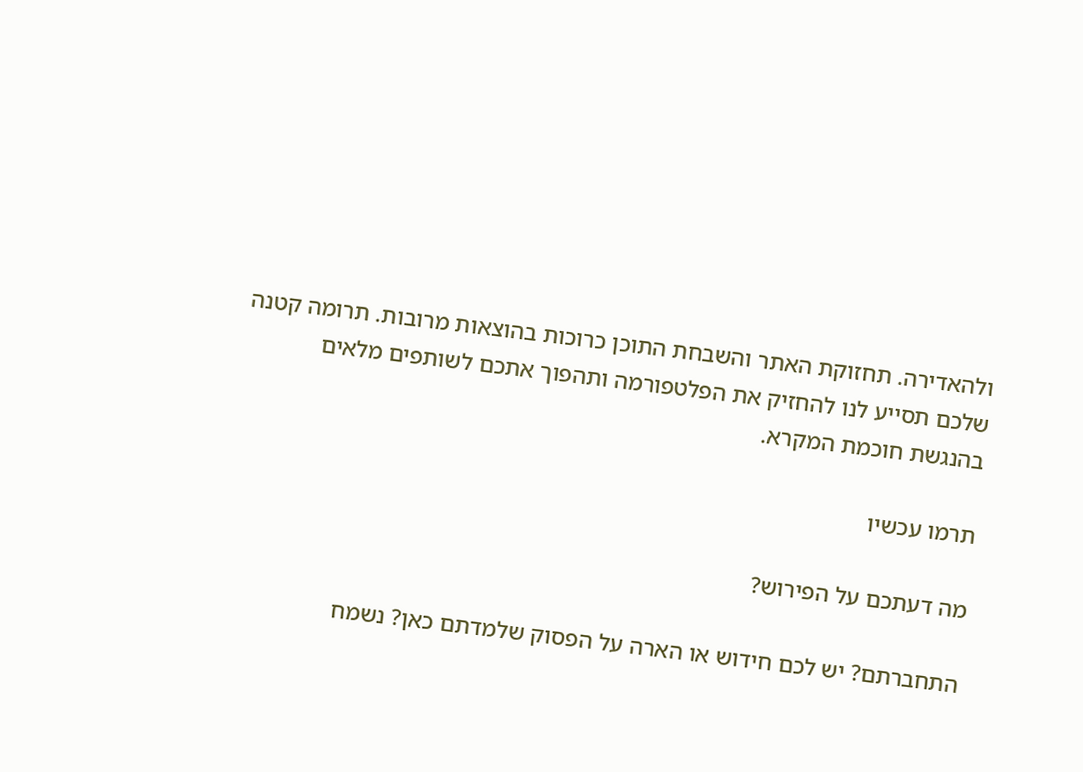ולהאדירה. תחזוקת האתר והשבחת התוכן כרוכות בהוצאות מרובות. תרומה קטנה שלכם תסייע לנו להחזיק את הפלטפורמה ותהפוך אתכם לשותפים מלאים בהנגשת חוכמת המקרא.

תרמו עכשיו

מה דעתכם על הפירוש?

התחברתם? יש לכם חידוש או הארה על הפסוק שלמדתם כאן? נשמח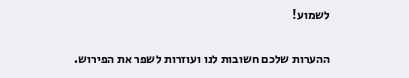לשמוע!

ההערות שלכם חשובות לנו ועוזרות לשפר את הפירוש.